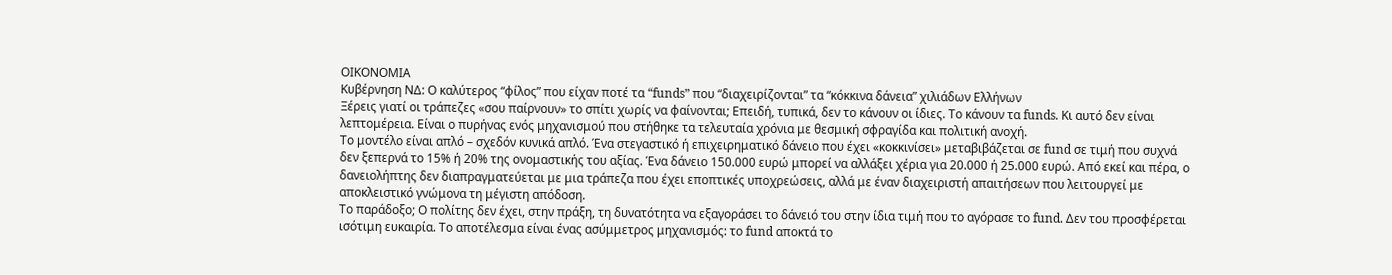ΟΙΚΟΝΟΜΙΑ
Κυβέρνηση ΝΔ: Ο καλύτερος “φίλος” που είχαν ποτέ τα “funds” που “διαχειρίζονται” τα “κόκκινα δάνεια” χιλιάδων Ελλήνων
Ξέρεις γιατί οι τράπεζες «σου παίρνουν» το σπίτι χωρίς να φαίνονται; Επειδή, τυπικά, δεν το κάνουν οι ίδιες. Το κάνουν τα funds. Κι αυτό δεν είναι λεπτομέρεια. Είναι ο πυρήνας ενός μηχανισμού που στήθηκε τα τελευταία χρόνια με θεσμική σφραγίδα και πολιτική ανοχή.
Το μοντέλο είναι απλό – σχεδόν κυνικά απλό. Ένα στεγαστικό ή επιχειρηματικό δάνειο που έχει «κοκκινίσει» μεταβιβάζεται σε fund σε τιμή που συχνά δεν ξεπερνά το 15% ή 20% της ονομαστικής του αξίας. Ένα δάνειο 150.000 ευρώ μπορεί να αλλάξει χέρια για 20.000 ή 25.000 ευρώ. Από εκεί και πέρα, ο δανειολήπτης δεν διαπραγματεύεται με μια τράπεζα που έχει εποπτικές υποχρεώσεις, αλλά με έναν διαχειριστή απαιτήσεων που λειτουργεί με αποκλειστικό γνώμονα τη μέγιστη απόδοση.
Το παράδοξο; Ο πολίτης δεν έχει, στην πράξη, τη δυνατότητα να εξαγοράσει το δάνειό του στην ίδια τιμή που το αγόρασε το fund. Δεν του προσφέρεται ισότιμη ευκαιρία. Το αποτέλεσμα είναι ένας ασύμμετρος μηχανισμός: το fund αποκτά το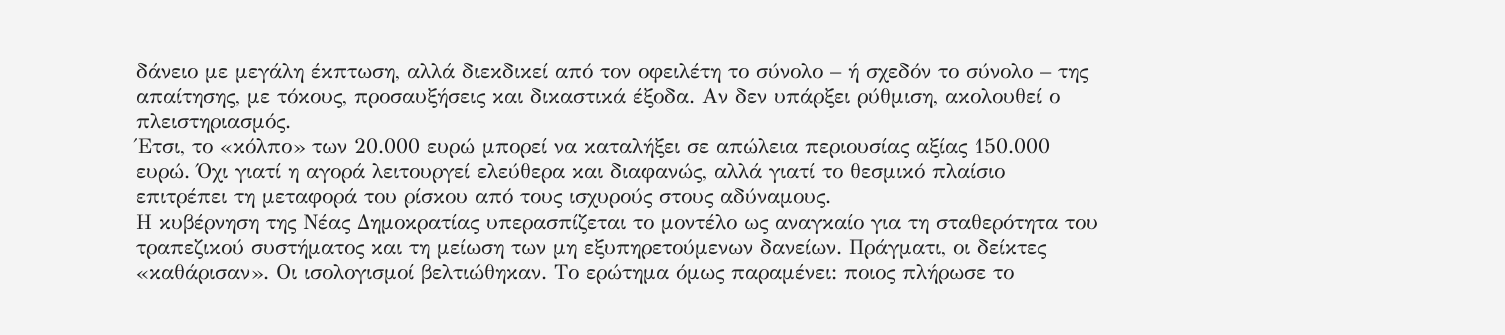δάνειο με μεγάλη έκπτωση, αλλά διεκδικεί από τον οφειλέτη το σύνολο – ή σχεδόν το σύνολο – της απαίτησης, με τόκους, προσαυξήσεις και δικαστικά έξοδα. Αν δεν υπάρξει ρύθμιση, ακολουθεί ο πλειστηριασμός.
Έτσι, το «κόλπο» των 20.000 ευρώ μπορεί να καταλήξει σε απώλεια περιουσίας αξίας 150.000 ευρώ. Όχι γιατί η αγορά λειτουργεί ελεύθερα και διαφανώς, αλλά γιατί το θεσμικό πλαίσιο επιτρέπει τη μεταφορά του ρίσκου από τους ισχυρούς στους αδύναμους.
Η κυβέρνηση της Νέας Δημοκρατίας υπερασπίζεται το μοντέλο ως αναγκαίο για τη σταθερότητα του τραπεζικού συστήματος και τη μείωση των μη εξυπηρετούμενων δανείων. Πράγματι, οι δείκτες «καθάρισαν». Οι ισολογισμοί βελτιώθηκαν. Το ερώτημα όμως παραμένει: ποιος πλήρωσε το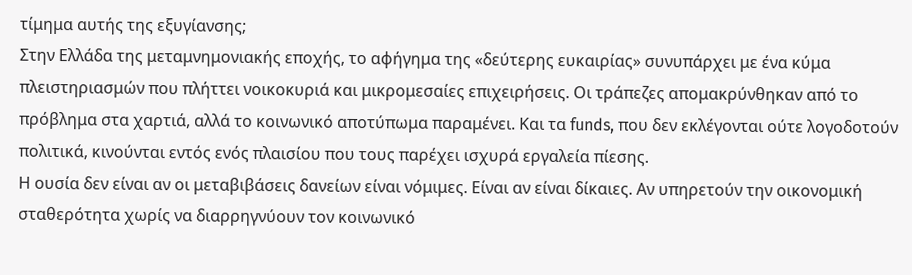τίμημα αυτής της εξυγίανσης;
Στην Ελλάδα της μεταμνημονιακής εποχής, το αφήγημα της «δεύτερης ευκαιρίας» συνυπάρχει με ένα κύμα πλειστηριασμών που πλήττει νοικοκυριά και μικρομεσαίες επιχειρήσεις. Οι τράπεζες απομακρύνθηκαν από το πρόβλημα στα χαρτιά, αλλά το κοινωνικό αποτύπωμα παραμένει. Και τα funds, που δεν εκλέγονται ούτε λογοδοτούν πολιτικά, κινούνται εντός ενός πλαισίου που τους παρέχει ισχυρά εργαλεία πίεσης.
Η ουσία δεν είναι αν οι μεταβιβάσεις δανείων είναι νόμιμες. Είναι αν είναι δίκαιες. Αν υπηρετούν την οικονομική σταθερότητα χωρίς να διαρρηγνύουν τον κοινωνικό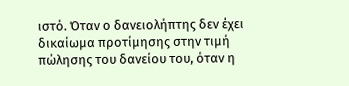ιστό. Όταν ο δανειολήπτης δεν έχει δικαίωμα προτίμησης στην τιμή πώλησης του δανείου του, όταν η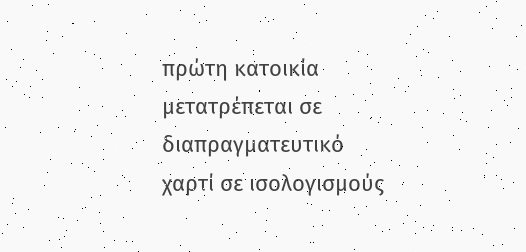πρώτη κατοικία μετατρέπεται σε διαπραγματευτικό χαρτί σε ισολογισμούς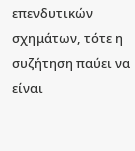επενδυτικών σχημάτων, τότε η συζήτηση παύει να είναι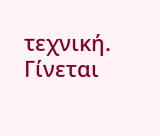τεχνική.
Γίνεται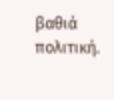βαθιά πολιτική.